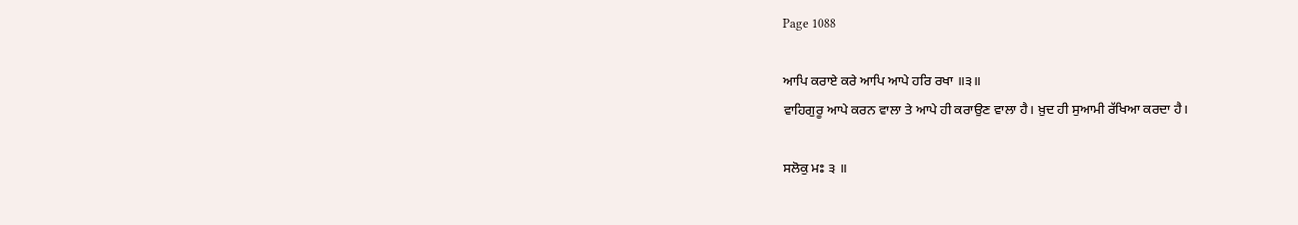Page 1088

ਆਪਿ ਕਰਾਏ ਕਰੇ ਆਪਿ ਆਪੇ ਹਰਿ ਰਖਾ ॥੩॥
ਵਾਹਿਗੁਰੂ ਆਪੇ ਕਰਨ ਵਾਲਾ ਤੇ ਆਪੇ ਹੀ ਕਰਾਉਣ ਵਾਲਾ ਹੈ। ਖ਼ੁਦ ਹੀ ਸੁਆਮੀ ਰੱਖਿਆ ਕਰਦਾ ਹੈ।

ਸਲੋਕੁ ਮਃ ੩ ॥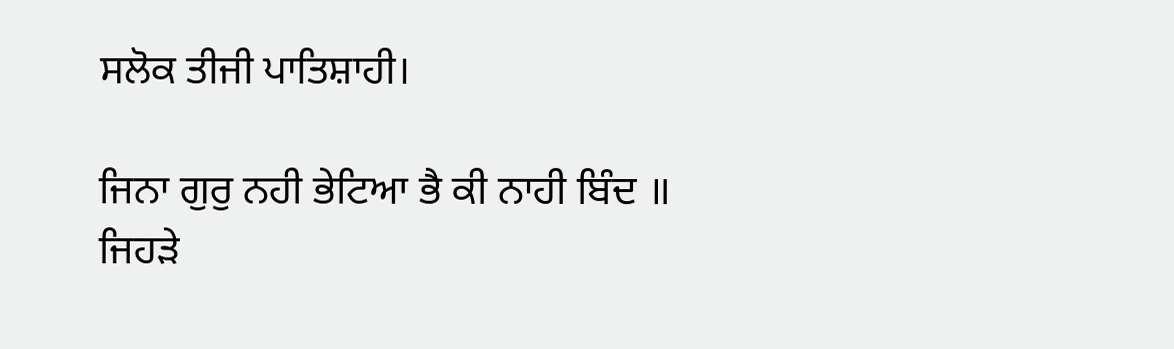ਸਲੋਕ ਤੀਜੀ ਪਾਤਿਸ਼ਾਹੀ।

ਜਿਨਾ ਗੁਰੁ ਨਹੀ ਭੇਟਿਆ ਭੈ ਕੀ ਨਾਹੀ ਬਿੰਦ ॥
ਜਿਹੜੇ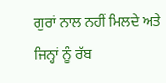ਗੁਰਾਂ ਨਾਲ ਨਹੀਂ ਮਿਲਦੇ ਅਤੇ ਜਿਨ੍ਹਾਂ ਨੂੰ ਰੱਬ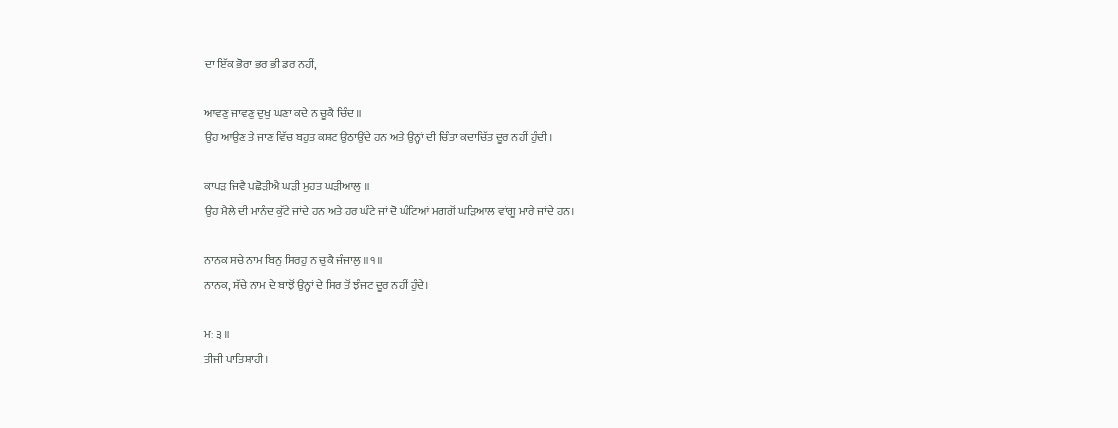ਦਾ ਇੱਕ ਭੋਰਾ ਭਰ ਭੀ ਡਰ ਨਹੀਂ,

ਆਵਣੁ ਜਾਵਣੁ ਦੁਖੁ ਘਣਾ ਕਦੇ ਨ ਚੂਕੈ ਚਿੰਦ ॥
ਉਹ ਆਉਣ ਤੇ ਜਾਣ ਵਿੱਚ ਬਹੁਤ ਕਸ਼ਟ ਉਠਾਉਂਦੇ ਹਨ ਅਤੇ ਉਨ੍ਹਾਂ ਦੀ ਚਿੰਤਾ ਕਦਾਚਿੱਤ ਦੂਰ ਨਹੀਂ ਹੁੰਦੀ।

ਕਾਪੜ ਜਿਵੈ ਪਛੋੜੀਐ ਘੜੀ ਮੁਹਤ ਘੜੀਆਲੁ ॥
ਉਹ ਮੈਲੇ ਦੀ ਮਾਨੰਦ ਕੁੱਟੇ ਜਾਂਦੇ ਹਨ ਅਤੇ ਹਰ ਘੰਟੇ ਜਾਂ ਦੋ ਘੰਟਿਆਂ ਮਗਗੋਂ ਘੜਿਆਲ ਵਾਂਗੂ ਮਾਰੇ ਜਾਂਦੇ ਹਨ।

ਨਾਨਕ ਸਚੇ ਨਾਮ ਬਿਨੁ ਸਿਰਹੁ ਨ ਚੁਕੈ ਜੰਜਾਲੁ ॥੧॥
ਨਾਨਕ, ਸੱਚੇ ਨਾਮ ਦੇ ਬਾਝੋਂ ਉਨ੍ਹਾਂ ਦੇ ਸਿਰ ਤੋਂ ਝੰਜਟ ਦੂਰ ਨਹੀਂ ਹੁੰਦੇ।

ਮਃ ੩ ॥
ਤੀਜੀ ਪਾਤਿਸ਼ਾਹੀ।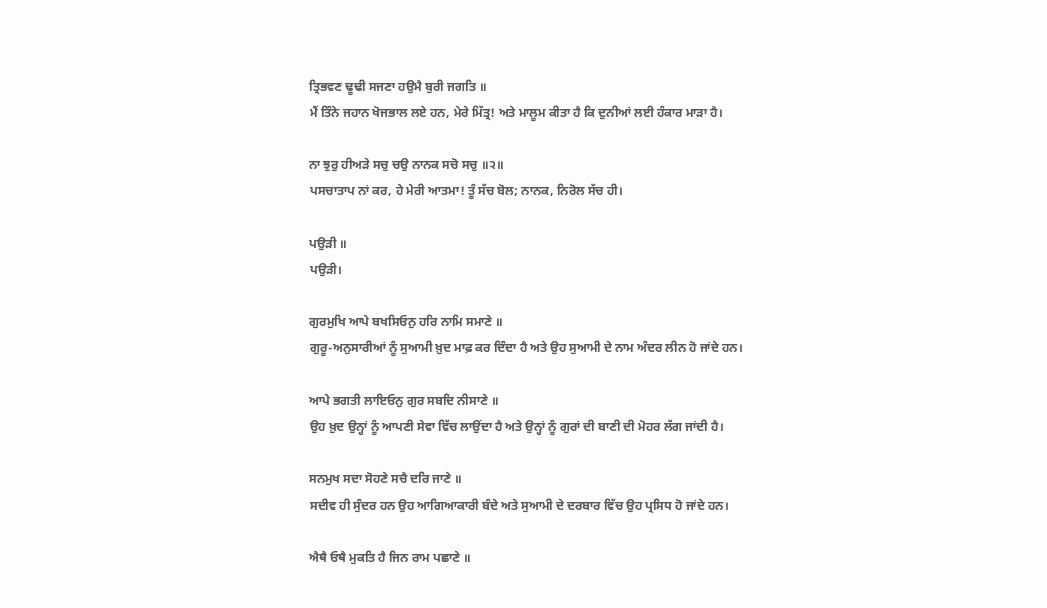ਤ੍ਰਿਭਵਣ ਢੂਢੀ ਸਜਣਾ ਹਉਮੈ ਬੁਰੀ ਜਗਤਿ ॥
ਮੈਂ ਤਿੰਨੇ ਜਹਾਨ ਖੋਜਭਾਲ ਲਏ ਹਨ, ਮੇਰੇ ਮਿੱਤ੍ਰ! ਅਤੇ ਮਾਲੂਮ ਕੀਤਾ ਹੈ ਕਿ ਦੁਨੀਆਂ ਲਈ ਹੰਕਾਰ ਮਾੜਾ ਹੈ।

ਨਾ ਝੁਰੁ ਹੀਅੜੇ ਸਚੁ ਚਉ ਨਾਨਕ ਸਚੋ ਸਚੁ ॥੨॥
ਪਸਚਾਤਾਪ ਨਾਂ ਕਰ, ਹੇ ਮੇਰੀ ਆਤਮਾ! ਤੂੰ ਸੱਚ ਬੋਲ; ਨਾਨਕ, ਨਿਰੋਲ ਸੱਚ ਹੀ।

ਪਉੜੀ ॥
ਪਉੜੀ।

ਗੁਰਮੁਖਿ ਆਪੇ ਬਖਸਿਓਨੁ ਹਰਿ ਨਾਮਿ ਸਮਾਣੇ ॥
ਗੁਰੂ-ਅਨੁਸਾਰੀਆਂ ਨੂੰ ਸੁਆਮੀ ਖ਼ੁਦ ਮਾਫ਼ ਕਰ ਦਿੰਦਾ ਹੈ ਅਤੇ ਉਹ ਸੁਆਮੀ ਦੇ ਨਾਮ ਅੰਦਰ ਲੀਨ ਹੋ ਜਾਂਦੇ ਹਨ।

ਆਪੇ ਭਗਤੀ ਲਾਇਓਨੁ ਗੁਰ ਸਬਦਿ ਨੀਸਾਣੇ ॥
ਉਹ ਖ਼ੁਦ ਉਨ੍ਹਾਂ ਨੂੰ ਆਪਣੀ ਸੇਵਾ ਵਿੱਚ ਲਾਉਂਦਾ ਹੈ ਅਤੇ ਉਨ੍ਹਾਂ ਨੂੰ ਗੁਰਾਂ ਦੀ ਬਾਣੀ ਦੀ ਮੋਹਰ ਲੱਗ ਜਾਂਦੀ ਹੈ।

ਸਨਮੁਖ ਸਦਾ ਸੋਹਣੇ ਸਚੈ ਦਰਿ ਜਾਣੇ ॥
ਸਦੀਵ ਹੀ ਸੁੰਦਰ ਹਨ ਉਹ ਆਗਿਆਕਾਰੀ ਬੰਦੇ ਅਤੇ ਸੁਆਮੀ ਦੇ ਦਰਬਾਰ ਵਿੱਚ ਉਹ ਪ੍ਰਸਿਧ ਹੋ ਜਾਂਦੇ ਹਨ।

ਐਥੈ ਓਥੈ ਮੁਕਤਿ ਹੈ ਜਿਨ ਰਾਮ ਪਛਾਣੇ ॥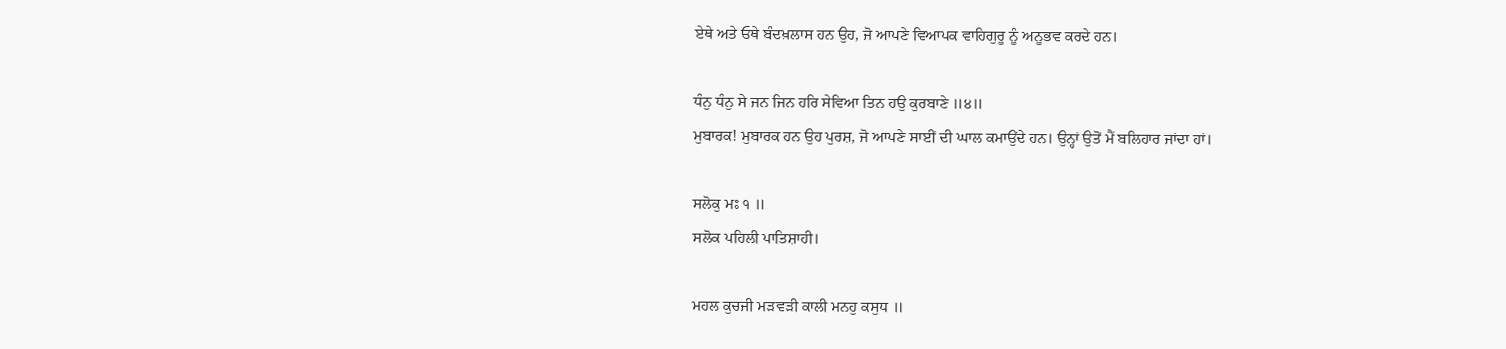ਏਥੇ ਅਤੇ ਓਥੇ ਬੰਦਖ਼ਲਾਸ ਹਨ ਉਹ, ਜੋ ਆਪਣੇ ਵਿਆਪਕ ਵਾਹਿਗੁਰੂ ਨੂੰ ਅਨੂਭਵ ਕਰਦੇ ਹਨ।

ਧੰਨੁ ਧੰਨੁ ਸੇ ਜਨ ਜਿਨ ਹਰਿ ਸੇਵਿਆ ਤਿਨ ਹਉ ਕੁਰਬਾਣੇ ॥੪॥
ਮੁਬਾਰਕ! ਮੁਬਾਰਕ ਹਨ ਉਹ ਪੁਰਸ਼, ਜੋ ਆਪਣੇ ਸਾਈਂ ਦੀ ਘਾਲ ਕਮਾਉਂਦੇ ਹਨ। ਉਨ੍ਹਾਂ ਉਤੋਂ ਮੈਂ ਬਲਿਹਾਰ ਜਾਂਦਾ ਹਾਂ।

ਸਲੋਕੁ ਮਃ ੧ ॥
ਸਲੋਕ ਪਹਿਲੀ ਪਾਤਿਸ਼ਾਹੀ।

ਮਹਲ ਕੁਚਜੀ ਮੜਵੜੀ ਕਾਲੀ ਮਨਹੁ ਕਸੁਧ ॥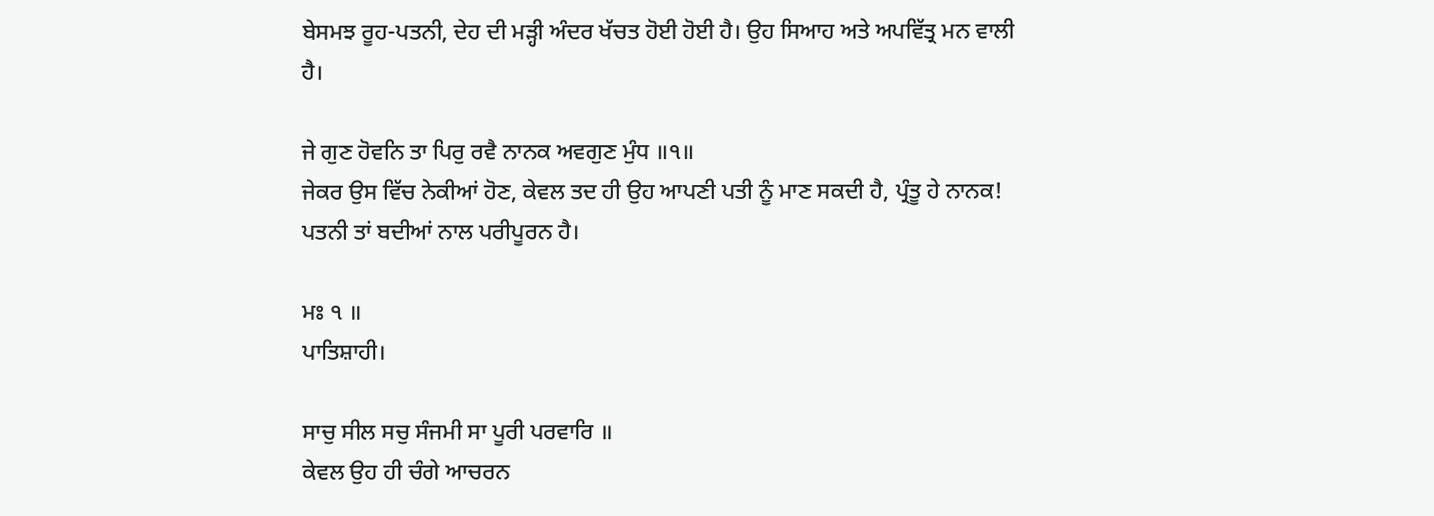ਬੇਸਮਝ ਰੂਹ-ਪਤਨੀ, ਦੇਹ ਦੀ ਮੜ੍ਹੀ ਅੰਦਰ ਖੱਚਤ ਹੋਈ ਹੋਈ ਹੈ। ਉਹ ਸਿਆਹ ਅਤੇ ਅਪਵਿੱਤ੍ਰ ਮਨ ਵਾਲੀ ਹੈ।

ਜੇ ਗੁਣ ਹੋਵਨਿ ਤਾ ਪਿਰੁ ਰਵੈ ਨਾਨਕ ਅਵਗੁਣ ਮੁੰਧ ॥੧॥
ਜੇਕਰ ਉਸ ਵਿੱਚ ਨੇਕੀਆਂ ਹੋਣ, ਕੇਵਲ ਤਦ ਹੀ ਉਹ ਆਪਣੀ ਪਤੀ ਨੂੰ ਮਾਣ ਸਕਦੀ ਹੈ, ਪ੍ਰੰਤੂ ਹੇ ਨਾਨਕ! ਪਤਨੀ ਤਾਂ ਬਦੀਆਂ ਨਾਲ ਪਰੀਪੂਰਨ ਹੈ।

ਮਃ ੧ ॥
ਪਾਤਿਸ਼ਾਹੀ।

ਸਾਚੁ ਸੀਲ ਸਚੁ ਸੰਜਮੀ ਸਾ ਪੂਰੀ ਪਰਵਾਰਿ ॥
ਕੇਵਲ ਉਹ ਹੀ ਚੰਗੇ ਆਚਰਨ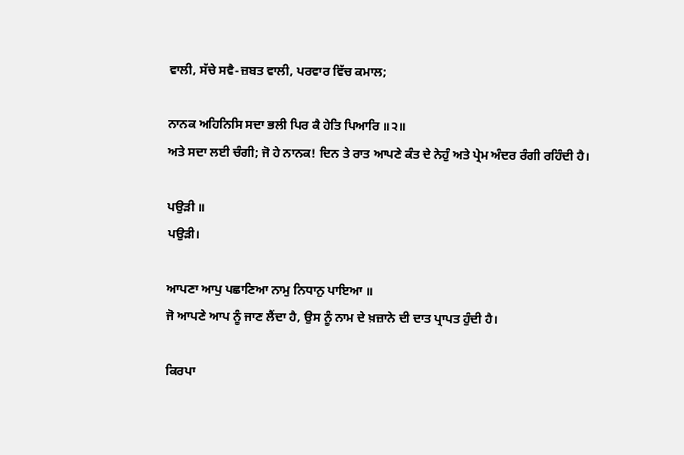ਵਾਲੀ, ਸੱਚੇ ਸਵੈ-ਜ਼ਬਤ ਵਾਲੀ, ਪਰਵਾਰ ਵਿੱਚ ਕਮਾਲ;

ਨਾਨਕ ਅਹਿਨਿਸਿ ਸਦਾ ਭਲੀ ਪਿਰ ਕੈ ਹੇਤਿ ਪਿਆਰਿ ॥੨॥
ਅਤੇ ਸਦਾ ਲਈ ਚੰਗੀ; ਜੋ ਹੇ ਨਾਨਕ! ਦਿਨ ਤੇ ਰਾਤ ਆਪਣੇ ਕੰਤ ਦੇ ਨੇਹੁੰ ਅਤੇ ਪ੍ਰੇਮ ਅੰਦਰ ਰੰਗੀ ਰਹਿੰਦੀ ਹੈ।

ਪਉੜੀ ॥
ਪਉੜੀ।

ਆਪਣਾ ਆਪੁ ਪਛਾਣਿਆ ਨਾਮੁ ਨਿਧਾਨੁ ਪਾਇਆ ॥
ਜੋ ਆਪਣੇ ਆਪ ਨੂੰ ਜਾਣ ਲੈਂਦਾ ਹੈ, ਉਸ ਨੂੰ ਨਾਮ ਦੇ ਖ਼ਜ਼ਾਨੇ ਦੀ ਦਾਤ ਪ੍ਰਾਪਤ ਹੁੰਦੀ ਹੈ।

ਕਿਰਪਾ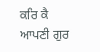ਕਰਿ ਕੈ ਆਪਣੀ ਗੁਰ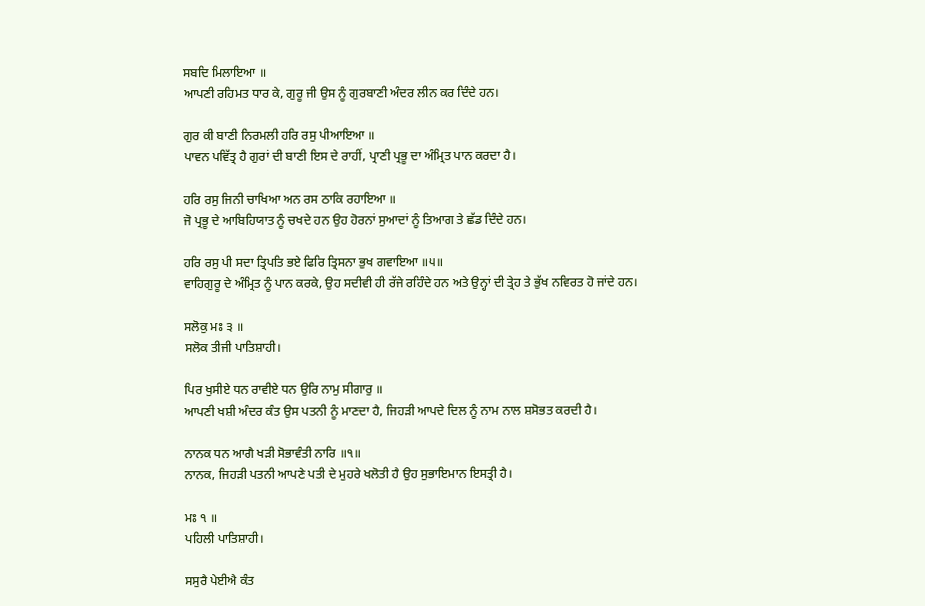ਸਬਦਿ ਮਿਲਾਇਆ ॥
ਆਪਣੀ ਰਹਿਮਤ ਧਾਰ ਕੇ, ਗੁਰੂ ਜੀ ਉਸ ਨੂੰ ਗੁਰਬਾਣੀ ਅੰਦਰ ਲੀਨ ਕਰ ਦਿੰਦੇ ਹਨ।

ਗੁਰ ਕੀ ਬਾਣੀ ਨਿਰਮਲੀ ਹਰਿ ਰਸੁ ਪੀਆਇਆ ॥
ਪਾਵਨ ਪਵਿੱਤ੍ਰ ਹੈ ਗੁਰਾਂ ਦੀ ਬਾਣੀ ਇਸ ਦੇ ਰਾਹੀਂ, ਪ੍ਰਾਣੀ ਪ੍ਰਭੂ ਦਾ ਅੰਮ੍ਰਿਤ ਪਾਨ ਕਰਦਾ ਹੈ।

ਹਰਿ ਰਸੁ ਜਿਨੀ ਚਾਖਿਆ ਅਨ ਰਸ ਠਾਕਿ ਰਹਾਇਆ ॥
ਜੋ ਪ੍ਰਭੂ ਦੇ ਆਬਿਹਿਯਾਤ ਨੂੰ ਚਖਦੇ ਹਨ ਉਹ ਹੋਰਨਾਂ ਸੁਆਦਾਂ ਨੂੰ ਤਿਆਗ ਤੇ ਛੱਡ ਦਿੰਦੇ ਹਨ।

ਹਰਿ ਰਸੁ ਪੀ ਸਦਾ ਤ੍ਰਿਪਤਿ ਭਏ ਫਿਰਿ ਤ੍ਰਿਸਨਾ ਭੁਖ ਗਵਾਇਆ ॥੫॥
ਵਾਹਿਗੁਰੂ ਦੇ ਅੰਮ੍ਰਿਤ ਨੂੰ ਪਾਨ ਕਰਕੇ, ਉਹ ਸਦੀਵੀ ਹੀ ਰੱਜੇ ਰਹਿੰਦੇ ਹਨ ਅਤੇ ਉਨ੍ਹਾਂ ਦੀ ਤ੍ਰੇਹ ਤੇ ਭੁੱਖ ਨਵਿਰਤ ਹੋ ਜਾਂਦੇ ਹਨ।

ਸਲੋਕੁ ਮਃ ੩ ॥
ਸਲੋਕ ਤੀਜੀ ਪਾਤਿਸ਼ਾਹੀ।

ਪਿਰ ਖੁਸੀਏ ਧਨ ਰਾਵੀਏ ਧਨ ਉਰਿ ਨਾਮੁ ਸੀਗਾਰੁ ॥
ਆਪਣੀ ਖਸ਼ੀ ਅੰਦਰ ਕੰਤ ਉਸ ਪਤਨੀ ਨੂੰ ਮਾਣਦਾ ਹੈ, ਜਿਹੜੀ ਆਪਦੇ ਦਿਲ ਨੂੰ ਨਾਮ ਨਾਲ ਸ਼ਸੋਭਤ ਕਰਦੀ ਹੈ।

ਨਾਨਕ ਧਨ ਆਗੈ ਖੜੀ ਸੋਭਾਵੰਤੀ ਨਾਰਿ ॥੧॥
ਨਾਨਕ, ਜਿਹੜੀ ਪਤਨੀ ਆਪਣੇ ਪਤੀ ਦੇ ਮੁਹਰੇ ਖਲੋਤੀ ਹੈ ਉਹ ਸੁਭਾਇਮਾਨ ਇਸਤ੍ਰੀ ਹੈ।

ਮਃ ੧ ॥
ਪਹਿਲੀ ਪਾਤਿਸ਼ਾਹੀ।

ਸਸੁਰੈ ਪੇਈਐ ਕੰਤ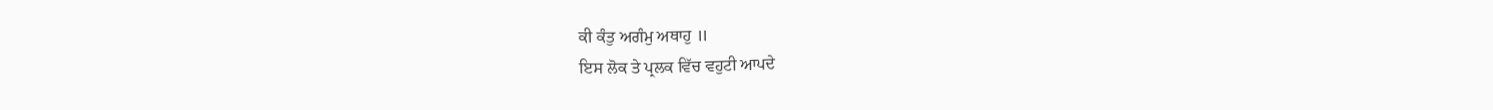ਕੀ ਕੰਤੁ ਅਗੰਮੁ ਅਥਾਹੁ ॥
ਇਸ ਲੋਕ ਤੇ ਪ੍ਰਲਕ ਵਿੱਚ ਵਹੁਟੀ ਆਪਦੇ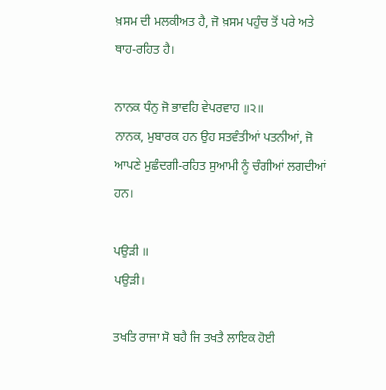ਖ਼ਸਮ ਦੀ ਮਲਕੀਅਤ ਹੈ, ਜੋ ਖ਼ਸਮ ਪਹੁੰਚ ਤੋਂ ਪਰੇ ਅਤੇ ਥਾਹ-ਰਹਿਤ ਹੈ।

ਨਾਨਕ ਧੰਨੁ ਜੋ ਭਾਵਹਿ ਵੇਪਰਵਾਹ ॥੨॥
ਨਾਨਕ, ਮੁਬਾਰਕ ਹਨ ਉਹ ਸਤਵੰਤੀਆਂ ਪਤਨੀਆਂ, ਜੋ ਆਪਣੇ ਮੁਛੰਦਗੀ-ਰਹਿਤ ਸੁਆਮੀ ਨੂੰ ਚੰਗੀਆਂ ਲਗਦੀਆਂ ਹਨ।

ਪਉੜੀ ॥
ਪਉੜੀ।

ਤਖਤਿ ਰਾਜਾ ਸੋ ਬਹੈ ਜਿ ਤਖਤੈ ਲਾਇਕ ਹੋਈ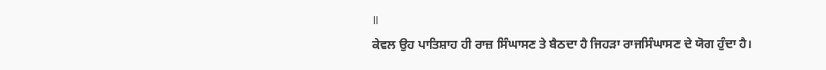॥
ਕੇਵਲ ਉਹ ਪਾਤਿਸ਼ਾਹ ਹੀ ਰਾਜ਼ ਸਿੰਘਾਸਣ ਤੇ ਬੈਠਦਾ ਹੈ ਜਿਹੜਾ ਰਾਜਸਿੰਘਾਸਣ ਦੇ ਯੋਗ ਹੁੰਦਾ ਹੈ।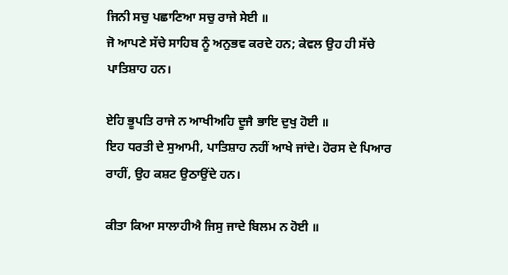ਜਿਨੀ ਸਚੁ ਪਛਾਣਿਆ ਸਚੁ ਰਾਜੇ ਸੇਈ ॥
ਜੋ ਆਪਣੇ ਸੱਚੇ ਸਾਹਿਬ ਨੂੰ ਅਨੁਭਵ ਕਰਦੇ ਹਨ; ਕੇਵਲ ਉਹ ਹੀ ਸੱਚੇ ਪਾਤਿਸ਼ਾਹ ਹਨ।

ਏਹਿ ਭੂਪਤਿ ਰਾਜੇ ਨ ਆਖੀਅਹਿ ਦੂਜੈ ਭਾਇ ਦੁਖੁ ਹੋਈ ॥
ਇਹ ਧਰਤੀ ਦੇ ਸੁਆਮੀ, ਪਾਤਿਸ਼ਾਹ ਨਹੀਂ ਆਖੇ ਜਾਂਦੇ। ਹੋਰਸ ਦੇ ਪਿਆਰ ਰਾਹੀਂ, ਉਹ ਕਸ਼ਟ ਉਠਾਉਂਦੇ ਹਨ।

ਕੀਤਾ ਕਿਆ ਸਾਲਾਹੀਐ ਜਿਸੁ ਜਾਦੇ ਬਿਲਮ ਨ ਹੋਈ ॥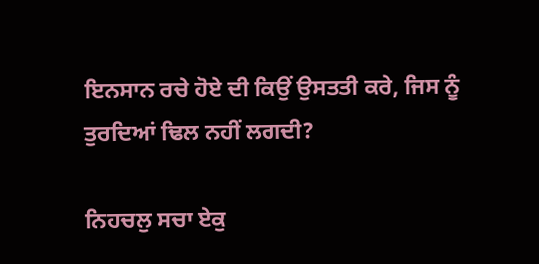ਇਨਸਾਨ ਰਚੇ ਹੋਏ ਦੀ ਕਿਉਂ ਉਸਤਤੀ ਕਰੇ, ਜਿਸ ਨੂੰ ਤੁਰਦਿਆਂ ਢਿਲ ਨਹੀਂ ਲਗਦੀ?

ਨਿਹਚਲੁ ਸਚਾ ਏਕੁ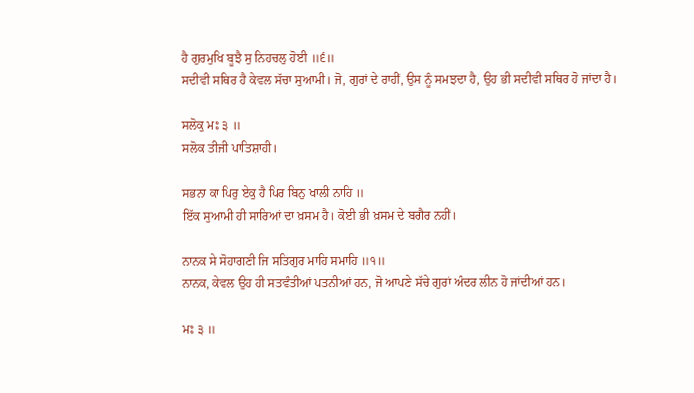ਹੈ ਗੁਰਮੁਖਿ ਬੂਝੈ ਸੁ ਨਿਹਚਲੁ ਹੋਈ ॥੬॥
ਸਦੀਵੀ ਸਥਿਰ ਹੈ ਕੇਵਲ ਸੱਚਾ ਸੁਆਮੀ। ਜੋ, ਗੁਰਾਂ ਦੇ ਰਾਹੀਂ, ਉਸ ਨੂੰ ਸਮਝਦਾ ਹੈ, ਉਹ ਭੀ ਸਦੀਵੀ ਸਥਿਰ ਹੋ ਜਾਂਦਾ ਹੈ।

ਸਲੋਕੁ ਮਃ ੩ ॥
ਸਲੋਕ ਤੀਜੀ ਪਾਤਿਸ਼ਾਹੀ।

ਸਭਨਾ ਕਾ ਪਿਰੁ ਏਕੁ ਹੈ ਪਿਰ ਬਿਨੁ ਖਾਲੀ ਨਾਹਿ ॥
ਇੱਕ ਸੁਆਮੀ ਹੀ ਸਾਰਿਆਂ ਦਾ ਖ਼ਸਮ ਹੈ। ਕੋਈ ਭੀ ਖ਼ਸਮ ਦੇ ਬਗੈਰ ਨਹੀਂ।

ਨਾਨਕ ਸੇ ਸੋਹਾਗਣੀ ਜਿ ਸਤਿਗੁਰ ਮਾਹਿ ਸਮਾਹਿ ॥੧॥
ਨਾਨਕ, ਕੇਵਲ ਉਹ ਹੀ ਸਤਵੰਤੀਆਂ ਪਤਨੀਆਂ ਹਨ, ਜੋ ਆਪਣੇ ਸੱਚੇ ਗੁਰਾਂ ਅੰਦਰ ਲੀਨ ਹੋ ਜਾਂਦੀਆਂ ਹਨ।

ਮਃ ੩ ॥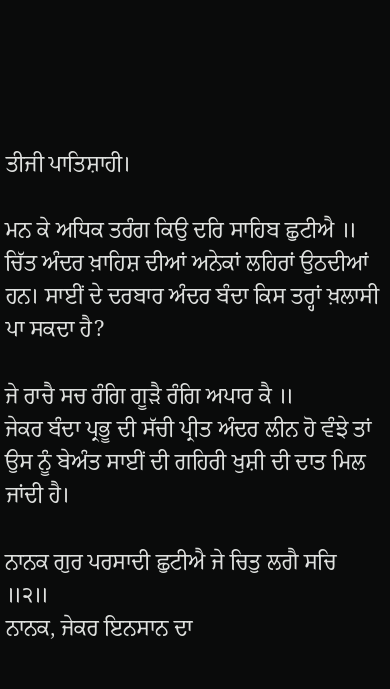ਤੀਜੀ ਪਾਤਿਸ਼ਾਹੀ।

ਮਨ ਕੇ ਅਧਿਕ ਤਰੰਗ ਕਿਉ ਦਰਿ ਸਾਹਿਬ ਛੁਟੀਐ ॥
ਚਿੱਤ ਅੰਦਰ ਖ਼ਾਹਿਸ਼ ਦੀਆਂ ਅਨੇਕਾਂ ਲਹਿਰਾਂ ਉਠਦੀਆਂ ਹਨ। ਸਾਈਂ ਦੇ ਦਰਬਾਰ ਅੰਦਰ ਬੰਦਾ ਕਿਸ ਤਰ੍ਹਾਂ ਖ਼ਲਾਸੀ ਪਾ ਸਕਦਾ ਹੈ?

ਜੇ ਰਾਚੈ ਸਚ ਰੰਗਿ ਗੂੜੈ ਰੰਗਿ ਅਪਾਰ ਕੈ ॥
ਜੇਕਰ ਬੰਦਾ ਪ੍ਰਭੂ ਦੀ ਸੱਚੀ ਪ੍ਰੀਤ ਅੰਦਰ ਲੀਨ ਹੋ ਵੰਝੇ ਤਾਂ ਉਸ ਨੂੰ ਬੇਅੰਤ ਸਾਈਂ ਦੀ ਗਹਿਰੀ ਖੁਸ਼ੀ ਦੀ ਦਾਤ ਮਿਲ ਜਾਂਦੀ ਹੈ।

ਨਾਨਕ ਗੁਰ ਪਰਸਾਦੀ ਛੁਟੀਐ ਜੇ ਚਿਤੁ ਲਗੈ ਸਚਿ ॥੨॥
ਨਾਨਕ, ਜੇਕਰ ਇਨਸਾਨ ਦਾ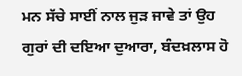ਮਨ ਸੱਚੇ ਸਾਈਂ ਨਾਲ ਜੁੜ ਜਾਵੇ ਤਾਂ ਉਹ ਗੁਰਾਂ ਦੀ ਦਇਆ ਦੁਆਰਾ, ਬੰਦਖ਼ਲਾਸ ਹੋ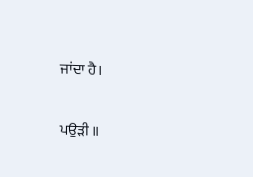ਜਾਂਦਾ ਹੈ।

ਪਉੜੀ ॥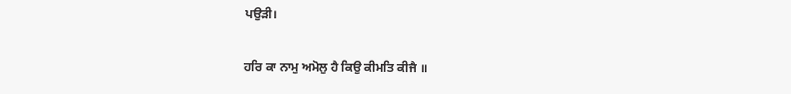ਪਉੜੀ।

ਹਰਿ ਕਾ ਨਾਮੁ ਅਮੋਲੁ ਹੈ ਕਿਉ ਕੀਮਤਿ ਕੀਜੈ ॥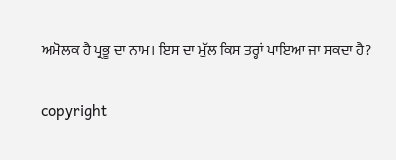ਅਮੋਲਕ ਹੈ ਪ੍ਰਭੂ ਦਾ ਨਾਮ। ਇਸ ਦਾ ਮੁੱਲ ਕਿਸ ਤਰ੍ਹਾਂ ਪਾਇਆ ਜਾ ਸਕਦਾ ਹੈ?

copyright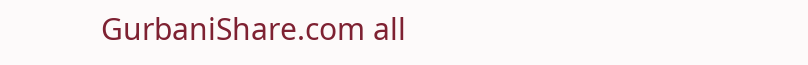GurbaniShare.com all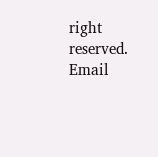right reserved. Email